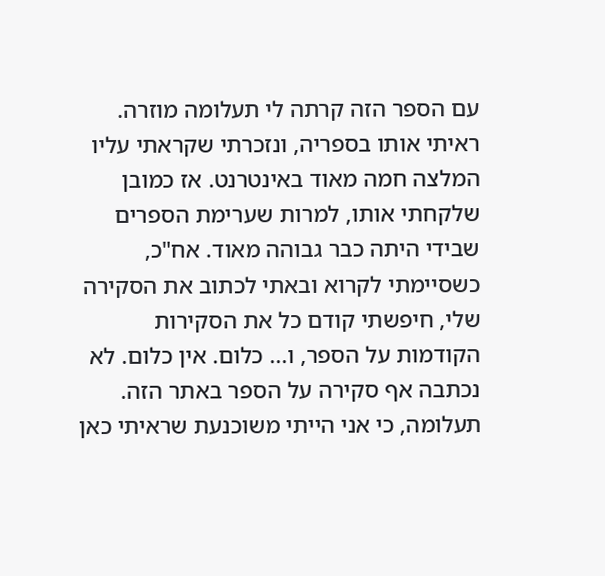עם הספר הזה קרתה לי תעלומה מוזרה. ראיתי אותו בספריה, ונזכרתי שקראתי עליו המלצה חמה מאוד באינטרנט. אז כמובן שלקחתי אותו, למרות שערימת הספרים שבידי היתה כבר גבוהה מאוד. אח"כ, כשסיימתי לקרוא ובאתי לכתוב את הסקירה שלי, חיפשתי קודם כל את הסקירות הקודמות על הספר, ו... כלום. אין כלום. לא נכתבה אף סקירה על הספר באתר הזה. תעלומה, כי אני הייתי משוכנעת שראיתי כאן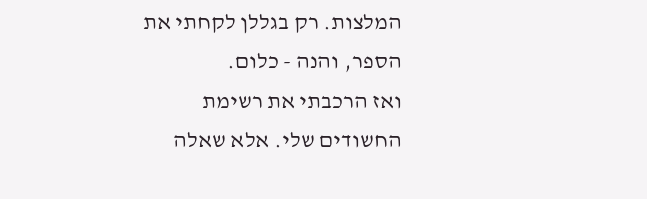המלצות. רק בגללן לקחתי את הספר, והנה - כלום.
ואז הרכבתי את רשימת החשודים שלי. אלא שאלה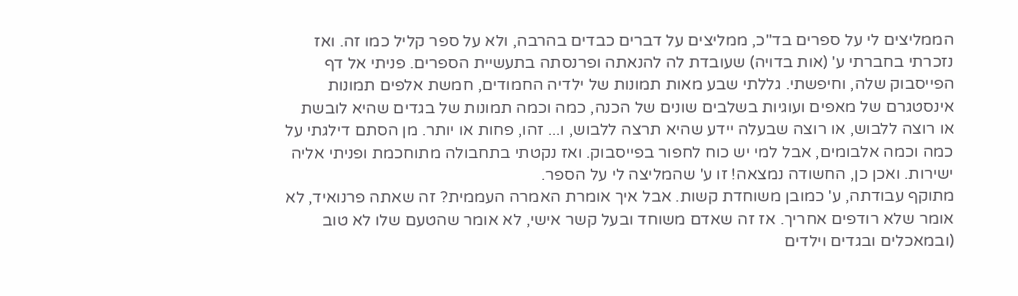הממליצים לי על ספרים בד"כ, ממליצים על דברים כבדים בהרבה, ולא על ספר קליל כמו זה. ואז נזכרתי בחברתי ע' (אות בדויה) שעובדת לה להנאתה ופרנסתה בתעשיית הספרים. פניתי אל דף הפייסבוק שלה, וחיפשתי. גללתי שבע מאות תמונות של ילדיה החמודים, חמשת אלפים תמונות אינסטגרם של מאפים ועוגיות בשלבים שונים של הכנה, כמה וכמה תמונות של בגדים שהיא לובשת או רוצה ללבוש, או רוצה שבעלה יידע שהיא תרצה ללבוש, ו... זהו, פחות או יותר. מן הסתם דילגתי על כמה וכמה אלבומים, אבל למי יש כוח לחפור בפייסבוק. ואז נקטתי בתחבולה מתוחכמת ופניתי אליה ישירות. ואכן כן, החשודה נמצאה! זו ע' שהמליצה לי על הספר.
מתוקף עבודתה, ע' כמובן משוחדת קשות. אבל איך אומרת האמרה העממית? זה שאתה פרנואיד, לא אומר שלא רודפים אחריך. אז זה שאדם משוחד ובעל קשר אישי, לא אומר שהטעם שלו לא טוב (ובמאכלים ובגדים וילדים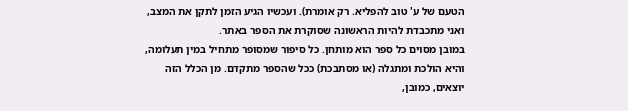הטעם של ע' טוב להפליא. רק אומרת). ועכשיו הגיע הזמן לתקן את המצב, ואני מתכבדת להיות הראשונה שסוקרת את הספר באתר.
במובן מסוים כל ספר הוא מותחן. כל סיפור שמסופר מתחיל במין תעלומה, והיא הולכת ומתגלה (או מסתבכת) ככל שהספר מתקדם. מן הכלל הזה יוצאים, כמובן,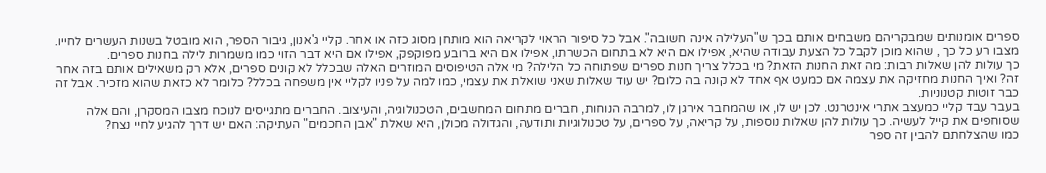ספרים אומנותים שמבקריהם משבחים אותם בכך ש"העלילה אינה חשובה". אבל כל סיפור הראוי לקריאה הוא מותחן מסוג כזה או אחר. קליי ג'אנון, גיבור הספר, הוא מובטל בשנות העשרים לחייו. מצבו רע כל כך , שהוא מוכן לקבל כל הצעת עבודה שהיא, אפילו אם היא לא בתחום הכשרתו, אפילו אם היא ברובע מפוקפק, אפילו אם היא דבר הזוי כמו משמרות לילה בחנות ספרים.
כך עולות להן שאלות רבות: מה זאת החנות הזאת? מי בכלל צריך חנות ספרים שפתוחה כל הלילה? מי אלה הטיפוסים המוזרים האלה שבכלל לא קונים ספרים, אלא רק משאילים אותם בזה אחר זה? ואיך החנות מחזיקה את עצמה אם כמעט אף אחד לא קונה בה כלום? יש עוד שאלות שאני שואלת את עצמי, כמו למה על פניו לקליי אין משפחה בכלל? כלומר לא כזאת שהוא מזכיר. אבל זה כבר זוטות קטנוניות.
בעבר עבד קליי כמעצב אתרי אינטרנט. לכן יש לו, או שהמחבר אירגן לו, למרבה הנוחות, חברים מתחום המחשבים, הטכנולוגיה, והעיצוב. החברים מתגייסים לנוכח מצבו המסקרן, והם אלה שסוחפים את קייל לעשיה. כך עולות להן שאלות נוספות, על קריאה, על ספרים, על טכנולוגיות ותודעה, והגדולה מכולן, היא שאלת "אבן החכמים" העתיקה: האם יש דרך להגיע לחיי נצח?
כמו שהצלחתם להבין זה ספר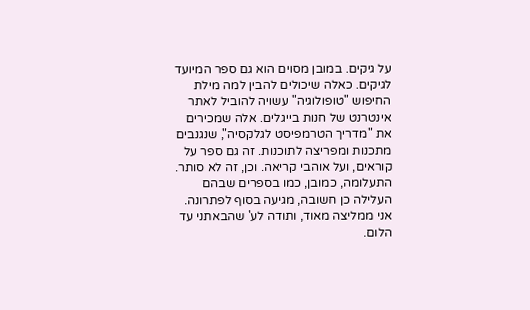על גיקים. במובן מסוים הוא גם ספר המיועד לגיקים. כאלה שיכולים להבין למה מילת החיפוש "טופולוגיה" עשויה להוביל לאתר אינטרנט של חנות בייגלים. אלה שמכירים את "מדריך הטרמפיסט לגלקסיה", שנגנבים מתכנות ומפריצה לתוכנות. זה גם ספר על קוראים, ועל אוהבי קריאה. וכן, זה לא סותר. התעלומה, כמובן, כמו בספרים שבהם העלילה כן חשובה, מגיעה בסוף לפתרונה. אני ממליצה מאוד, ותודה לע' שהבאתני עד הלום.